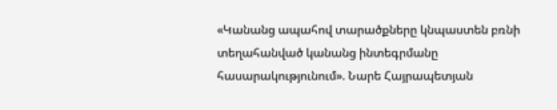«Կանանց ապահով տարածքները կնպաստեն բռնի տեղահանված կանանց ինտեգրմանը հասարակությունում». Նարե Հայրապետյան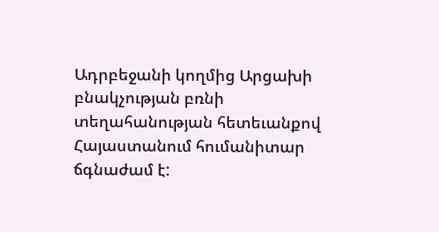Ադրբեջանի կողմից Արցախի բնակչության բռնի տեղահանության հետեւանքով Հայաստանում հումանիտար ճգնաժամ է: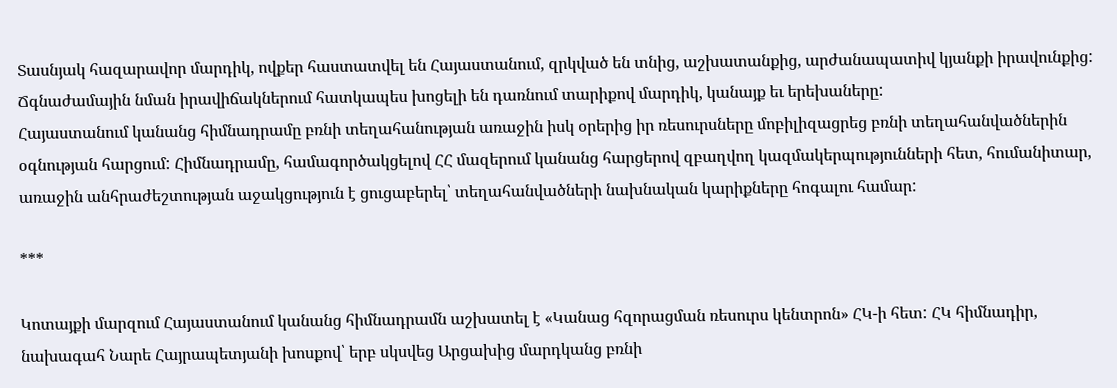Տասնյակ հազարավոր մարդիկ, ովքեր հաստատվել են Հայաստանում, զրկված են տնից, աշխատանքից, արժանապատիվ կյանքի իրավունքից: Ճգնաժամային նման իրավիճակներում հատկապես խոցելի են դառնում տարիքով մարդիկ, կանայք եւ երեխաները:
Հայաստանում կանանց հիմնադրամը բռնի տեղահանության առաջին իսկ օրերից իր ռեսուրսները մոբիլիզացրեց բռնի տեղահանվածներին օգնության հարցում: Հիմնադրամը, համագործակցելով ՀՀ մազերում կանանց հարցերով զբաղվող կազմակերպությունների հետ, հումանիտար, առաջին անհրաժեշտության աջակցություն է ցուցաբերել՝ տեղահանվածների նախնական կարիքները հոգալու համար:

***

Կոտայքի մարզում Հայաստանում կանանց հիմնադրամն աշխատել է «Կանաց հզորացման ռեսուրս կենտրոն» ՀԿ-ի հետ: ՀԿ հիմնադիր, նախագահ Նարե Հայրապետյանի խոսքով՝ երբ սկսվեց Արցախից մարդկանց բռնի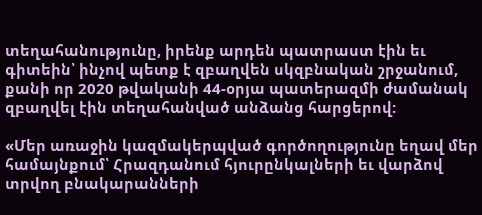տեղահանությունը, իրենք արդեն պատրաստ էին եւ գիտեին՝ ինչով պետք է զբաղվեն սկզբնական շրջանում, քանի որ 2020 թվականի 44-օրյա պատերազմի ժամանակ զբաղվել էին տեղահանված անձանց հարցերով:

«Մեր առաջին կազմակերպված գործողությունը եղավ մեր համայնքում՝ Հրազդանում հյուրընկալների եւ վարձով տրվող բնակարանների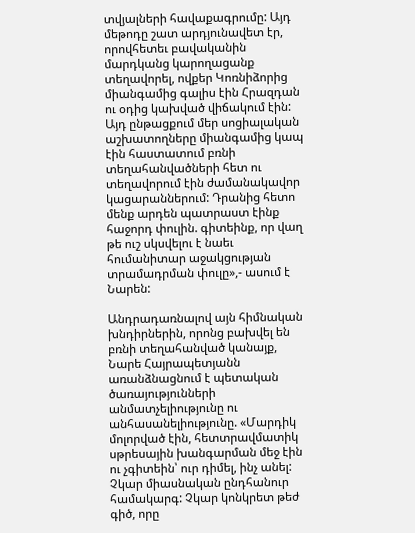տվյալների հավաքագրումը: Այդ մեթոդը շատ արդյունավետ էր, որովհետեւ բավականին մարդկանց կարողացանք տեղավորել, ովքեր Կոռնիձորից միանգամից գալիս էին Հրազդան ու օդից կախված վիճակում էին: Այդ ընթացքում մեր սոցիալական աշխատողները միանգամից կապ էին հաստատում բռնի տեղահանվածների հետ ու տեղավորում էին ժամանակավոր կացարաններում: Դրանից հետո մենք արդեն պատրաստ էինք հաջորդ փուլին. գիտեինք, որ վաղ թե ուշ սկսվելու է նաեւ հումանիտար աջակցության տրամադրման փուլը»,- ասում է Նարեն:

Անդրադառնալով այն հիմնական խնդիրներին, որոնց բախվել են բռնի տեղահանված կանայք, Նարե Հայրապետյանն առանձնացնում է պետական ծառայությունների անմատչելիությունը ու անհասանելիությունը. «Մարդիկ մոլորված էին, հետտրավմատիկ սթրեսային խանգարման մեջ էին ու չգիտեին՝ ուր դիմել, ինչ անել: Չկար միասնական ընդհանուր համակարգ: Չկար կոնկրետ թեժ գիծ, որը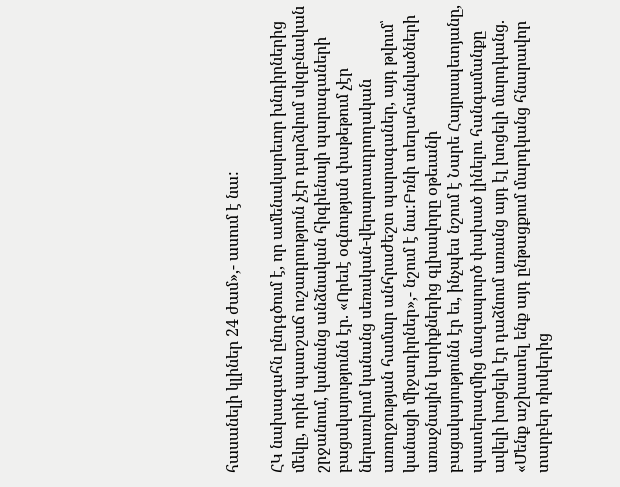հասանելի կլիներ 24 ժամ»,- ասում է նա:

ՀԿ նախագահն ընդգծում է, որ ամենակարեւոր խնդիրներից մեկը, որին պատշաճ ուշադրություն չէր դարձվում սկզբնական շրջանում, կանանց անձնական հիգիենայի պարագաների բացակայությունն էր. «Որեւէ օգնության փաթեթում չէր ներառվում կանանց սեռական-վերարտադրողական առողջության համար անհրաժեշտ պարագաներ, այդ թվում՝ կանացի միջադիրներ»,- նշում է նա:Բռնի տեղահանվածների առաջնային կարիքներից գլխավորը օթեւանի բացակայությունն էր եւ, ինչպես նշում է Նարե Հայրապետյանը, պատերազմից մազապուրծ փախած լինելու հանգամանքը ավելի խոցելի էր դաձնում առանց այդ էլ խոցելի մարդկանց. «Մենք աշխատել ենք այդ ընթացքում մարդկանց հնարավոր տարբեր ռիսկերից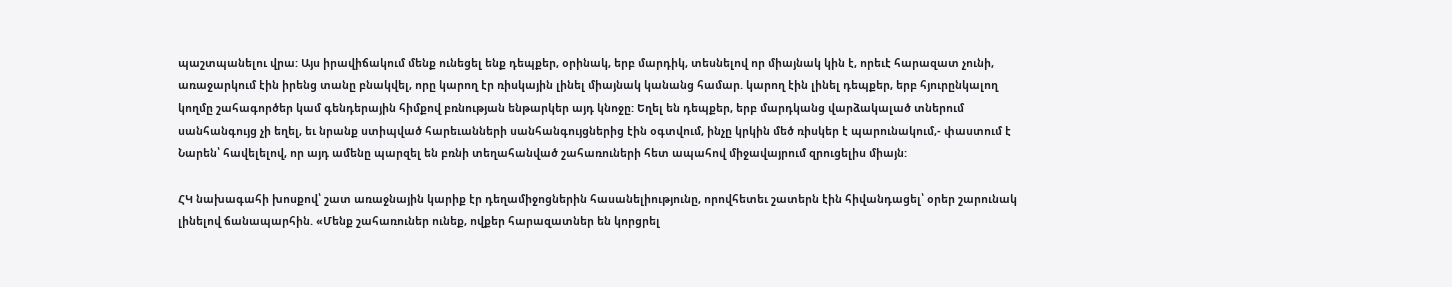պաշտպանելու վրա: Այս իրավիճակում մենք ունեցել ենք դեպքեր, օրինակ, երբ մարդիկ, տեսնելով որ միայնակ կին է, որեւէ հարազատ չունի, առաջարկում էին իրենց տանը բնակվել, որը կարող էր ռիսկային լինել միայնակ կանանց համար. կարող էին լինել դեպքեր, երբ հյուրընկալող կողմը շահագործեր կամ գենդերային հիմքով բռնության ենթարկեր այդ կնոջը: Եղել են դեպքեր, երբ մարդկանց վարձակալած տներում սանհանգույց չի եղել, եւ նրանք ստիպված հարեւանների սանհանգույցներից էին օգտվում, ինչը կրկին մեծ ռիսկեր է պարունակում,- փաստում է Նարեն՝ հավելելով, որ այդ ամենը պարզել են բռնի տեղահանված շահառուների հետ ապահով միջավայրում զրուցելիս միայն:

ՀԿ նախագահի խոսքով՝ շատ առաջնային կարիք էր դեղամիջոցներին հասանելիությունը, որովհետեւ շատերն էին հիվանդացել՝ օրեր շարունակ լինելով ճանապարհին. «Մենք շահառուներ ունեք, ովքեր հարազատներ են կորցրել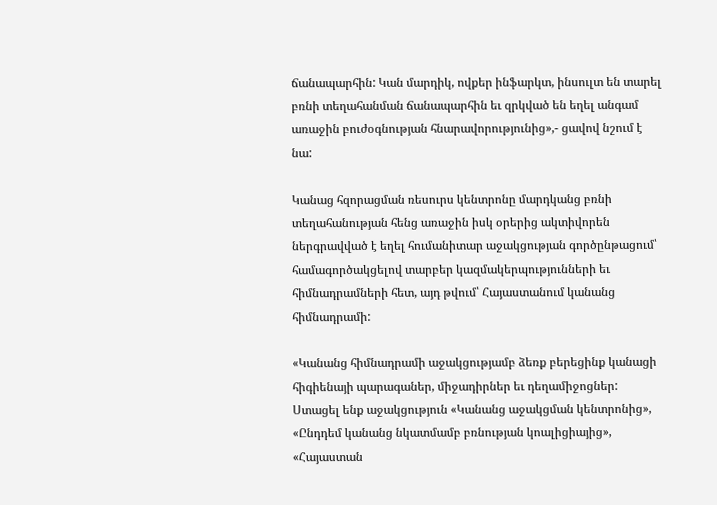ճանապարհին: Կան մարդիկ, ովքեր ինֆարկտ, ինսուլտ են տարել բռնի տեղահանման ճանապարհին եւ զրկված են եղել անգամ առաջին բուժօգնության հնարավորությունից»,- ցավով նշում է նա:

Կանաց հզորացման ռեսուրս կենտրոնը մարդկանց բռնի տեղահանության հենց առաջին իսկ օրերից ակտիվորեն ներգրավված է եղել հումանիտար աջակցության գործընթացում՝ համագործակցելով տարբեր կազմակերպությունների եւ հիմնադրամների հետ, այդ թվում՝ Հայաստանում կանանց հիմնադրամի:

«Կանանց հիմնադրամի աջակցությամբ ձեռք բերեցինք կանացի հիգիենայի պարագաներ, միջադիրներ եւ դեղամիջոցներ: Ստացել ենք աջակցություն «Կանանց աջակցման կենտրոնից», «Ընդդեմ կանանց նկատմամբ բռնության կոալիցիայից», «Հայաստան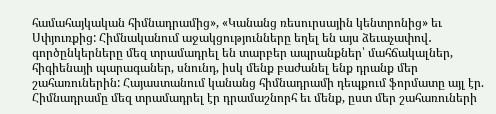համահայկական հիմնադրամից», «Կանանց ռեսուրսային կենտրոնից» եւ Սփյուռքից: Հիմնականում աջակցությունները եղել են այս ձեւաչափով․ գործընկերները մեզ տրամադրել են տարբեր ապրանքներ՝ մահճակալներ, հիգիենայի պարագաներ, սնունդ, իսկ մենք բաժանել ենք դրանք մեր շահառուներին: Հայաստանում կանանց հիմնադրամի դեպքում ֆորմատը այլ էր. Հիմնադրամը մեզ տրամադրել էր դրամաշնորհ եւ մենք, ըստ մեր շահառուների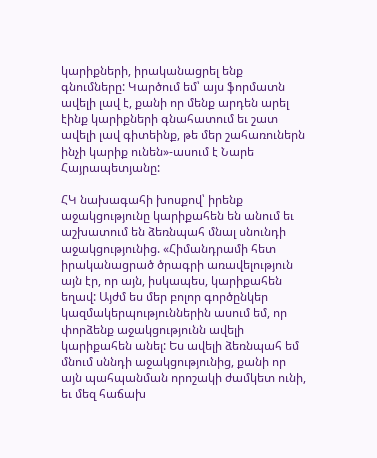կարիքների, իրականացրել ենք գնումները: Կարծում եմ՝ այս ֆորմատն ավելի լավ է, քանի որ մենք արդեն արել էինք կարիքների գնահատում եւ շատ ավելի լավ գիտեինք, թե մեր շահառուներն ինչի կարիք ունեն»-ասում է Նարե Հայրապետյանը:

ՀԿ նախագահի խոսքով՝ իրենք աջակցությունը կարիքահեն են անում եւ աշխատում են ձեռնպահ մնալ սնունդի աջակցությունից. «Հիմանդրամի հետ իրականացրած ծրագրի առավելություն այն էր, որ այն, իսկապես, կարիքահեն եղավ: Այժմ ես մեր բոլոր գործընկեր կազմակերպություններին ասում եմ, որ փորձենք աջակցությունն ավելի կարիքահեն անել: Ես ավելի ձեռնպահ եմ մնում սննդի աջակցությունից, քանի որ այն պահպանման որոշակի ժամկետ ունի, եւ մեզ հաճախ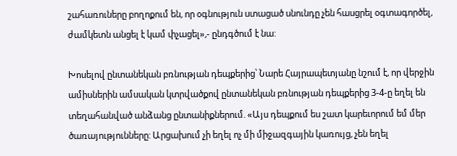շահառուները բողոքում են, որ օգնություն ստացած սնունդը չեն հասցրել օգտագործել, ժամկետն անցել է կամ փչացել»,- ընդգծում է նա:

Խոսելով ընտանեկան բռնության դեպքերից՝ Նարե Հայրապետյանը նշում է, որ վերջին ամիսներին ամսական կտրվածքով ընտանեկան բռնության դեպքերից 3-4-ը եղել են տեղահանված անձանց ընտանիքներում. «Այս դեպքում ես շատ կարեւորում եմ մեր ծառայությունները: Արցախում չի եղել ոչ մի միջազգային կառույց, չեն եղել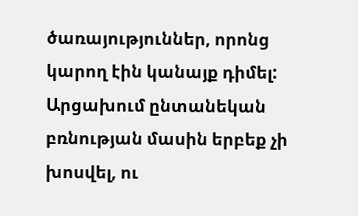ծառայություններ, որոնց կարող էին կանայք դիմել: Արցախում ընտանեկան բռնության մասին երբեք չի խոսվել, ու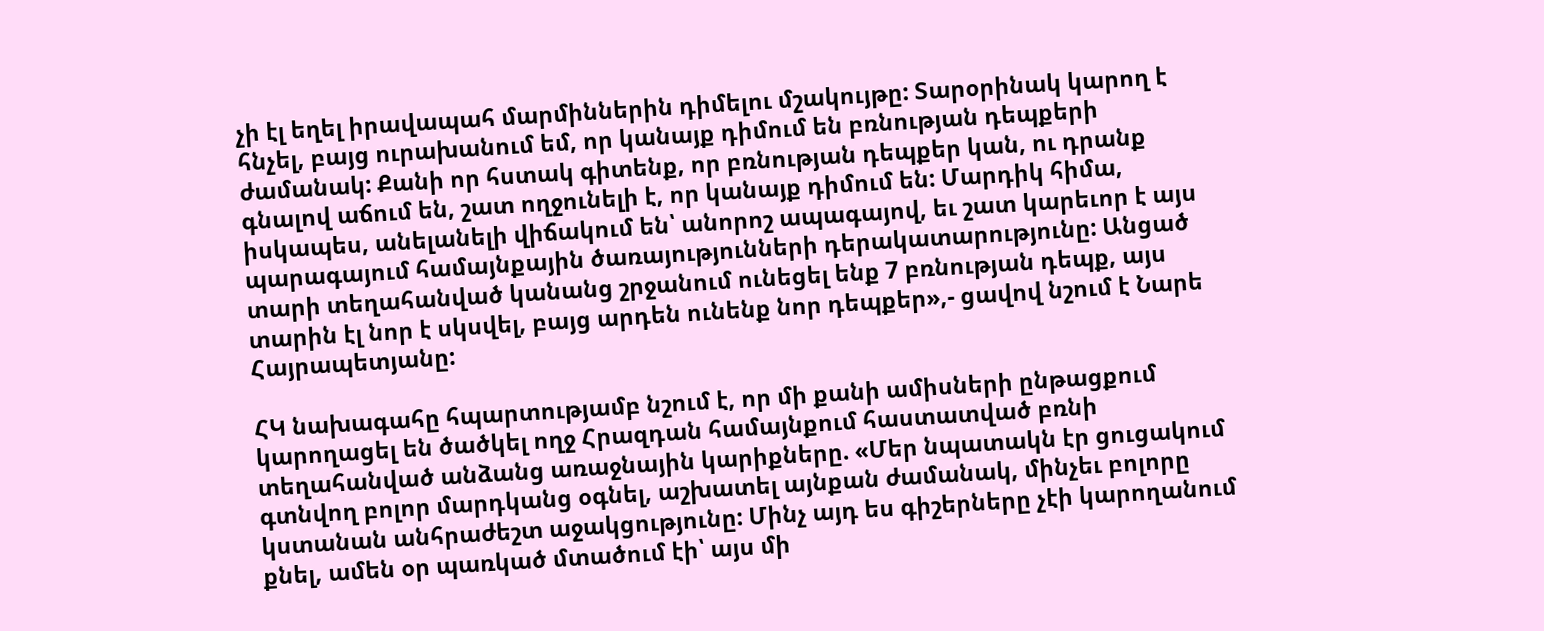չի էլ եղել իրավապահ մարմիններին դիմելու մշակույթը: Տարօրինակ կարող է հնչել, բայց ուրախանում եմ, որ կանայք դիմում են բռնության դեպքերի ժամանակ: Քանի որ հստակ գիտենք, որ բռնության դեպքեր կան, ու դրանք գնալով աճում են, շատ ողջունելի է, որ կանայք դիմում են: Մարդիկ հիմա, իսկապես, անելանելի վիճակում են՝ անորոշ ապագայով, եւ շատ կարեւոր է այս պարագայում համայնքային ծառայությունների դերակատարությունը: Անցած տարի տեղահանված կանանց շրջանում ունեցել ենք 7 բռնության դեպք, այս տարին էլ նոր է սկսվել, բայց արդեն ունենք նոր դեպքեր»,- ցավով նշում է Նարե Հայրապետյանը:

ՀԿ նախագահը հպարտությամբ նշում է, որ մի քանի ամիսների ընթացքում կարողացել են ծածկել ողջ Հրազդան համայնքում հաստատված բռնի տեղահանված անձանց առաջնային կարիքները. «Մեր նպատակն էր ցուցակում գտնվող բոլոր մարդկանց օգնել, աշխատել այնքան ժամանակ, մինչեւ բոլորը կստանան անհրաժեշտ աջակցությունը: Մինչ այդ ես գիշերները չէի կարողանում քնել, ամեն օր պառկած մտածում էի՝ այս մի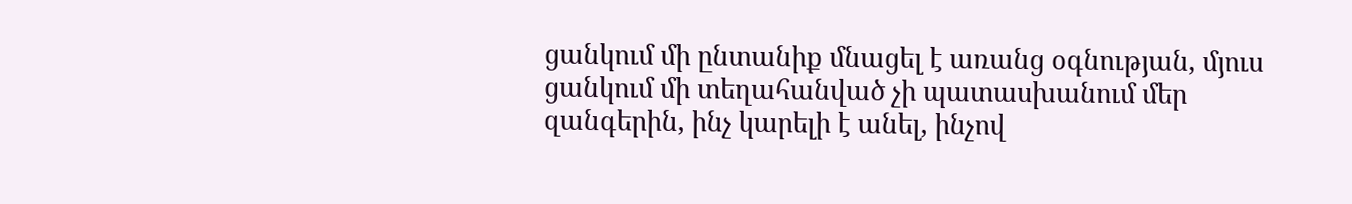ցանկում մի ընտանիք մնացել է առանց օգնության, մյուս ցանկում մի տեղահանված չի պատասխանում մեր զանգերին, ինչ կարելի է անել, ինչով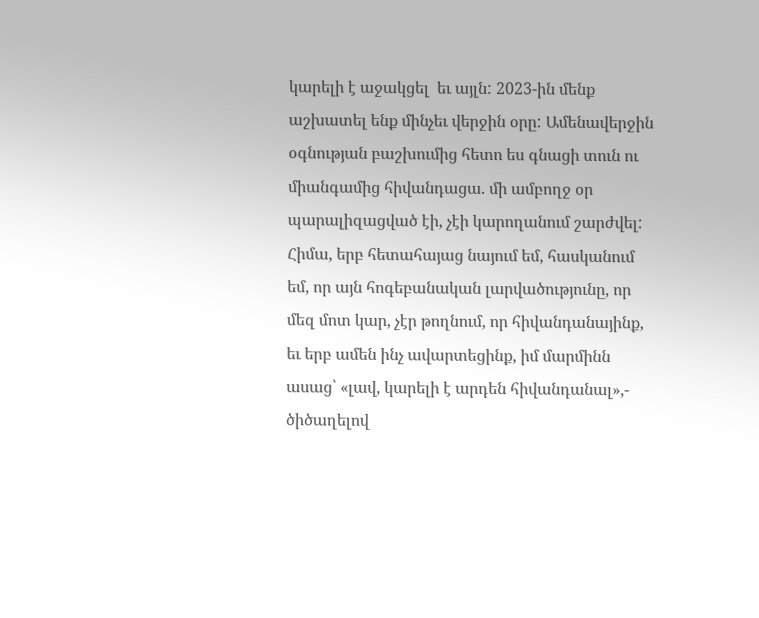կարելի է աջակցել  եւ այլն: 2023-ին մենք աշխատել ենք մինչեւ վերջին օրը: Ամենավերջին օգնության բաշխումից հետո ես գնացի տուն ու միանգամից հիվանդացա. մի ամբողջ օր պարալիզացված էի, չէի կարողանում շարժվել: Հիմա, երբ հետահայաց նայում եմ, հասկանում եմ, որ այն հոգեբանական լարվածությունը, որ մեզ մոտ կար, չէր թողնում, որ հիվանդանայինք, եւ երբ ամեն ինչ ավարտեցինք, իմ մարմինն ասաց՝ «լավ, կարելի է արդեն հիվանդանալ»,- ծիծաղելով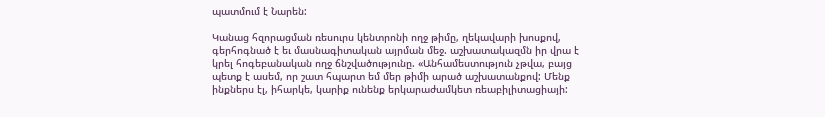պատմում է Նարեն:

Կանաց հզորացման ռեսուրս կենտրոնի ողջ թիմը, ղեկավարի խոսքով, գերհոգնած է եւ մասնագիտական այրման մեջ. աշխատակազմն իր վրա է կրել հոգեբանական ողջ ճնշվածությունը. «Անհամեստություն չթվա, բայց պետք է ասեմ, որ շատ հպարտ եմ մեր թիմի արած աշխատանքով: Մենք ինքներս էլ, իհարկե, կարիք ունենք երկարաժամկետ ռեաբիլիտացիայի: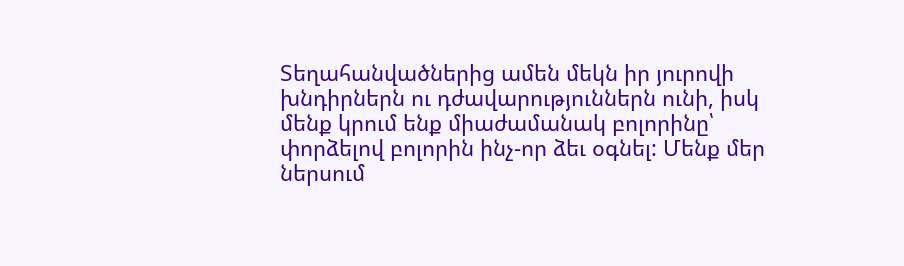Տեղահանվածներից ամեն մեկն իր յուրովի խնդիրներն ու դժավարություններն ունի, իսկ մենք կրում ենք միաժամանակ բոլորինը՝ փորձելով բոլորին ինչ-որ ձեւ օգնել: Մենք մեր ներսում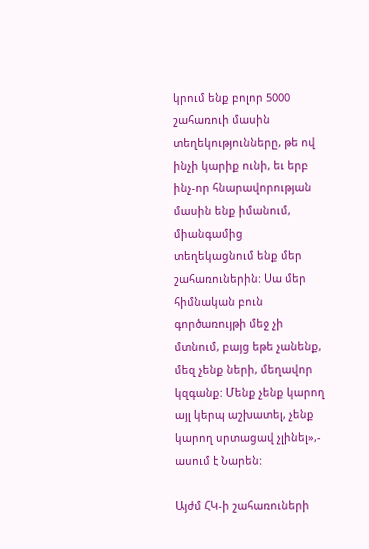կրում ենք բոլոր 5000 շահառուի մասին տեղեկությունները, թե ով ինչի կարիք ունի, եւ երբ ինչ-որ հնարավորության մասին ենք իմանում, միանգամից տեղեկացնում ենք մեր շահառուներին: Սա մեր հիմնական բուն գործառույթի մեջ չի մտնում, բայց եթե չանենք, մեզ չենք ների, մեղավոր կզգանք: Մենք չենք կարող այլ կերպ աշխատել, չենք կարող սրտացավ չլինել»,- ասում է Նարեն:

Այժմ ՀԿ-ի շահառուների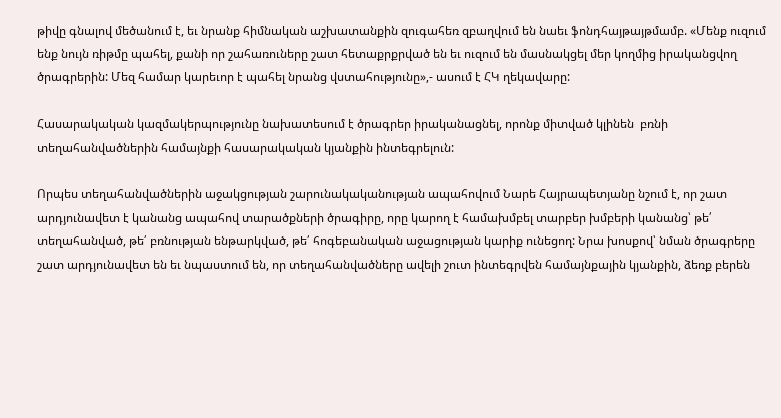թիվը գնալով մեծանում է, եւ նրանք հիմնական աշխատանքին զուգահեռ զբաղվում են նաեւ ֆոնդհայթայթմամբ. «Մենք ուզում ենք նույն ռիթմը պահել, քանի որ շահառուները շատ հետաքրքրված են եւ ուզում են մասնակցել մեր կողմից իրականցվող ծրագրերին: Մեզ համար կարեւոր է պահել նրանց վստահությունը»,- ասում է ՀԿ ղեկավարը:

Հասարակական կազմակերպությունը նախատեսում է ծրագրեր իրականացնել, որոնք միտված կլինեն  բռնի տեղահանվածներին համայնքի հասարակական կյանքին ինտեգրելուն:

Որպես տեղահանվածներին աջակցության շարունակականության ապահովում Նարե Հայրապետյանը նշում է, որ շատ արդյունավետ է կանանց ապահով տարածքների ծրագիրը, որը կարող է համախմբել տարբեր խմբերի կանանց՝ թե՛ տեղահանված, թե՛ բռնության ենթարկված, թե՛ հոգեբանական աջացության կարիք ունեցող: Նրա խոսքով՝ նման ծրագրերը շատ արդյունավետ են եւ նպաստում են, որ տեղահանվածները ավելի շուտ ինտեգրվեն համայնքային կյանքին, ձեռք բերեն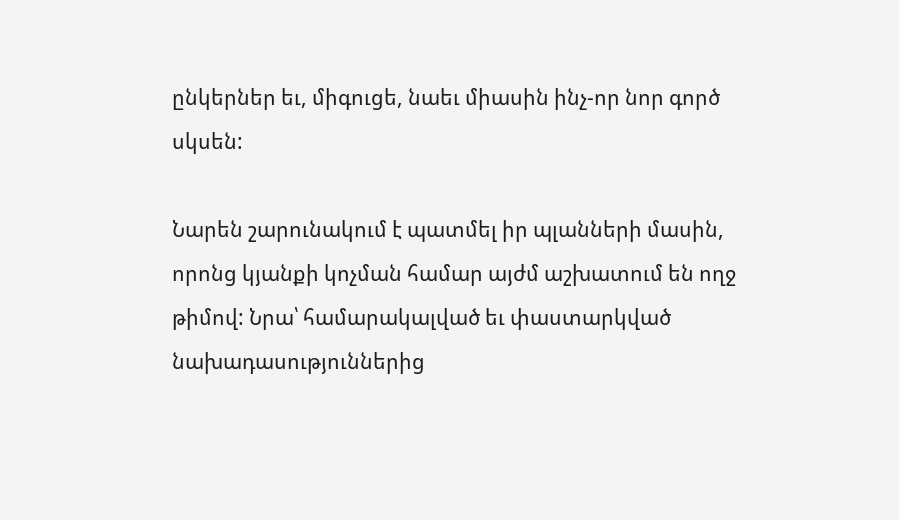ընկերներ եւ, միգուցե, նաեւ միասին ինչ-որ նոր գործ սկսեն:

Նարեն շարունակում է պատմել իր պլանների մասին, որոնց կյանքի կոչման համար այժմ աշխատում են ողջ թիմով: Նրա՝ համարակալված եւ փաստարկված նախադասություններից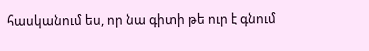հասկանում ես, որ նա գիտի թե ուր է գնում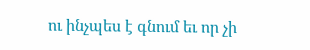ու ինչպես է գնում եւ որ չի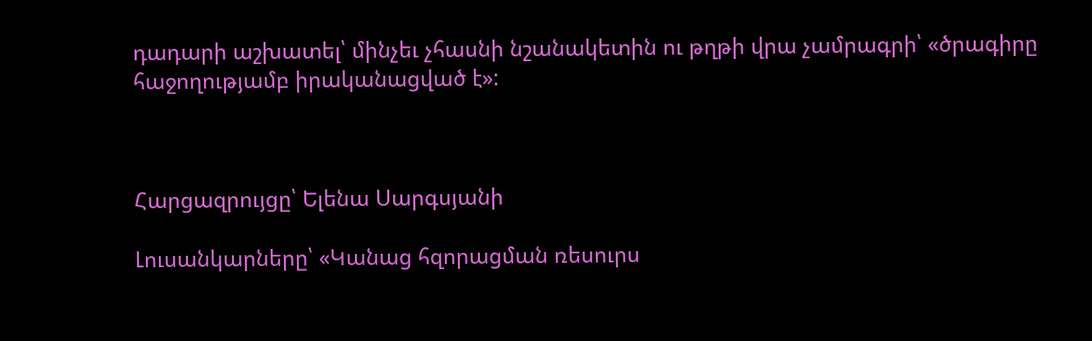դադարի աշխատել՝ մինչեւ չհասնի նշանակետին ու թղթի վրա չամրագրի՝ «ծրագիրը հաջողությամբ իրականացված է»:



Հարցազրույցը՝ Ելենա Սարգսյանի

Լուսանկարները՝ «Կանաց հզորացման ռեսուրս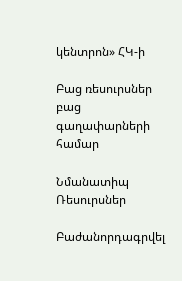կենտրոն» ՀԿ-ի

Բաց ռեսուրսներ բաց գաղափարների համար

Նմանատիպ Ռեսուրսներ

Բաժանորդագրվել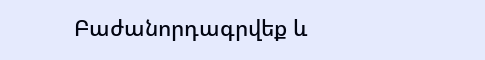Բաժանորդագրվեք և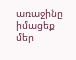առաջինը իմացեք մեր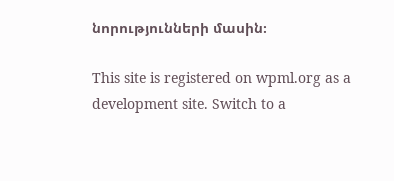նորությունների մասին։

This site is registered on wpml.org as a development site. Switch to a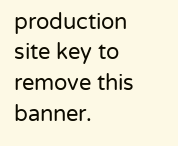production site key to remove this banner.